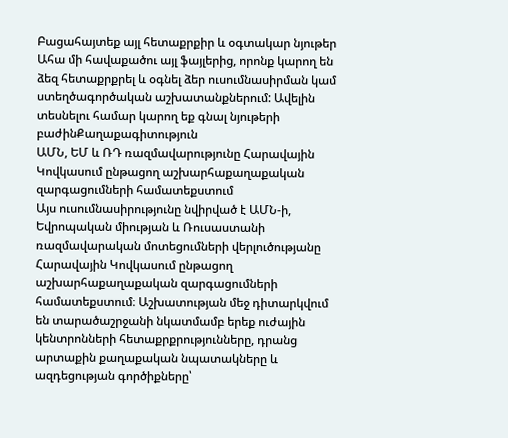Բացահայտեք այլ հետաքրքիր և օգտակար նյութեր
Ահա մի հավաքածու այլ ֆայլերից, որոնք կարող են ձեզ հետաքրքրել և օգնել ձեր ուսումնասիրման կամ ստեղծագործական աշխատանքներում: Ավելին տեսնելու համար կարող եք գնալ նյութերի բաժինՔաղաքագիտություն
ԱՄՆ, ԵՄ և ՌԴ ռազմավարությունը Հարավային Կովկասում ընթացող աշխարհաքաղաքական զարգացումների համատեքստում
Այս ուսումնասիրությունը նվիրված է ԱՄՆ-ի, Եվրոպական միության և Ռուսաստանի ռազմավարական մոտեցումների վերլուծությանը Հարավային Կովկասում ընթացող աշխարհաքաղաքական զարգացումների համատեքստում։ Աշխատության մեջ դիտարկվում են տարածաշրջանի նկատմամբ երեք ուժային կենտրոնների հետաքրքրությունները, դրանց արտաքին քաղաքական նպատակները և ազդեցության գործիքները՝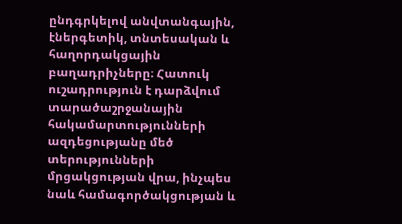ընդգրկելով անվտանգային, էներգետիկ, տնտեսական և հաղորդակցային բաղադրիչները։ Հատուկ ուշադրություն է դարձվում տարածաշրջանային հակամարտությունների ազդեցությանը մեծ տերությունների մրցակցության վրա, ինչպես նաև համագործակցության և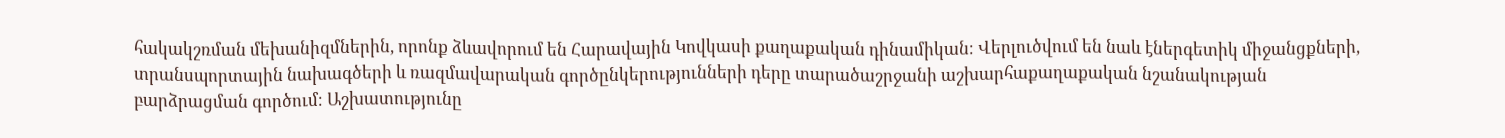հակակշռման մեխանիզմներին, որոնք ձևավորում են Հարավային Կովկասի քաղաքական դինամիկան։ Վերլուծվում են նաև էներգետիկ միջանցքների, տրանսպորտային նախագծերի և ռազմավարական գործընկերությունների դերը տարածաշրջանի աշխարհաքաղաքական նշանակության բարձրացման գործում։ Աշխատությունը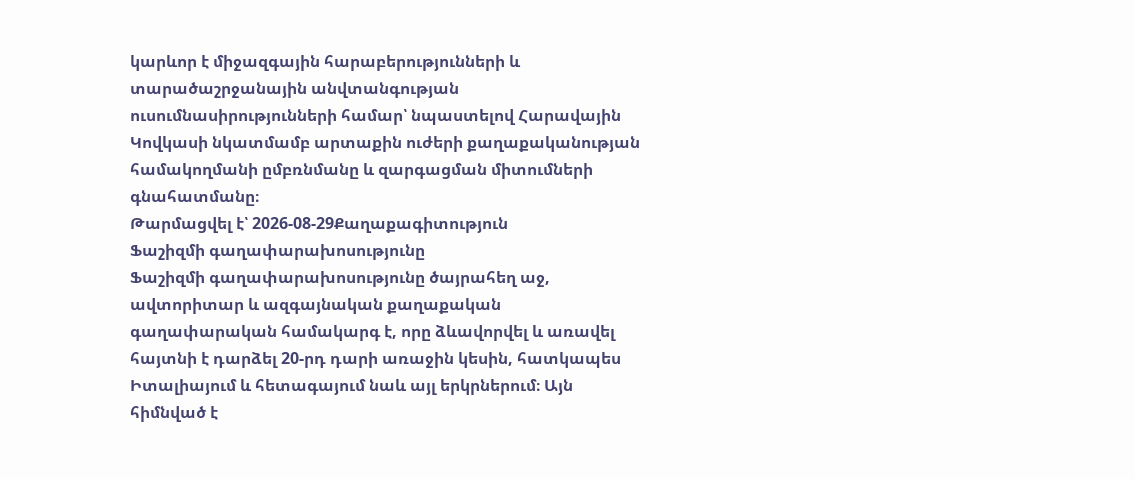կարևոր է միջազգային հարաբերությունների և տարածաշրջանային անվտանգության ուսումնասիրությունների համար՝ նպաստելով Հարավային Կովկասի նկատմամբ արտաքին ուժերի քաղաքականության համակողմանի ըմբռնմանը և զարգացման միտումների գնահատմանը։
Թարմացվել է՝ 2026-08-29Քաղաքագիտություն
Ֆաշիզմի գաղափարախոսությունը
Ֆաշիզմի գաղափարախոսությունը ծայրահեղ աջ, ավտորիտար և ազգայնական քաղաքական գաղափարական համակարգ է, որը ձևավորվել և առավել հայտնի է դարձել 20-րդ դարի առաջին կեսին, հատկապես Իտալիայում և հետագայում նաև այլ երկրներում։ Այն հիմնված է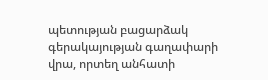պետության բացարձակ գերակայության գաղափարի վրա, որտեղ անհատի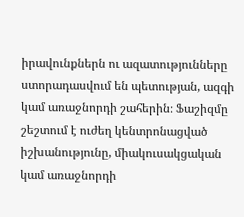իրավունքներն ու ազատությունները ստորադասվում են պետության, ազգի կամ առաջնորդի շահերին։ Ֆաշիզմը շեշտում է ուժեղ կենտրոնացված իշխանությունը, միակուսակցական կամ առաջնորդի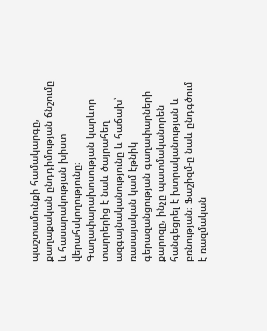պաշտամունքի համակարգը, քաղաքական ընդդիմության ճնշումը և հասարակության խիստ վերահսկողությունը։ Գաղափարախոսության կարևոր տարրերից է նաև ծայրահեղ ազգայնականությունը և հաճախ՝ ռասայական կամ էթնիկ գերազանցության գաղափարների քարոզը, ինչը պատմականորեն հանգեցրել է խտրականության և բռնության։ Ֆաշիզմ-ը նաև ընդգծում է ռազմական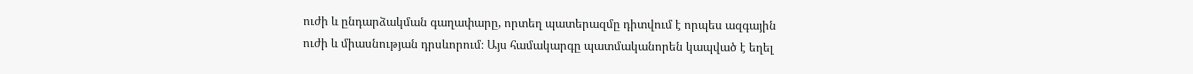ուժի և ընդարձակման գաղափարը, որտեղ պատերազմը դիտվում է որպես ազգային ուժի և միասնության դրսևորում։ Այս համակարգը պատմականորեն կապված է եղել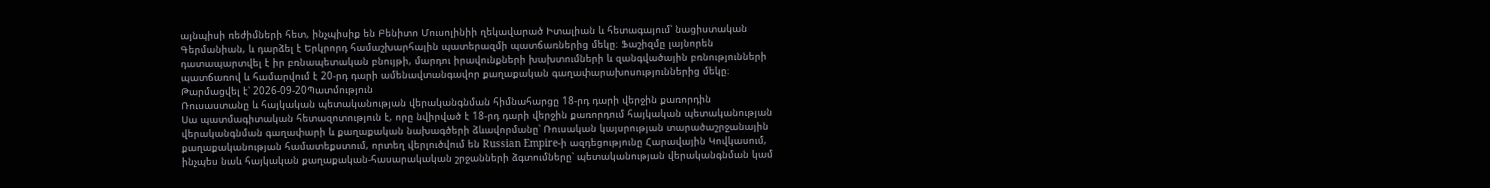այնպիսի ռեժիմների հետ, ինչպիսիք են Բենիտո Մուսոլինիի ղեկավարած Իտալիան և հետագայում՝ նացիստական Գերմանիան, և դարձել է Երկրորդ համաշխարհային պատերազմի պատճառներից մեկը։ Ֆաշիզմը լայնորեն դատապարտվել է իր բռնապետական բնույթի, մարդու իրավունքների խախտումների և զանգվածային բռնությունների պատճառով և համարվում է 20-րդ դարի ամենավտանգավոր քաղաքական գաղափարախոսություններից մեկը։
Թարմացվել է՝ 2026-09-20Պատմություն
Ռուսաստանը և հայկական պետականության վերականգնման հիմնահարցը 18-րդ դարի վերջին քառորդին
Սա պատմագիտական հետազոտություն է, որը նվիրված է 18-րդ դարի վերջին քառորդում հայկական պետականության վերականգնման գաղափարի և քաղաքական նախագծերի ձևավորմանը՝ Ռուսական կայսրության տարածաշրջանային քաղաքականության համատեքստում, որտեղ վերլուծվում են Russian Empire-ի ազդեցությունը Հարավային Կովկասում, ինչպես նաև հայկական քաղաքական-հասարակական շրջանների ձգտումները՝ պետականության վերականգնման կամ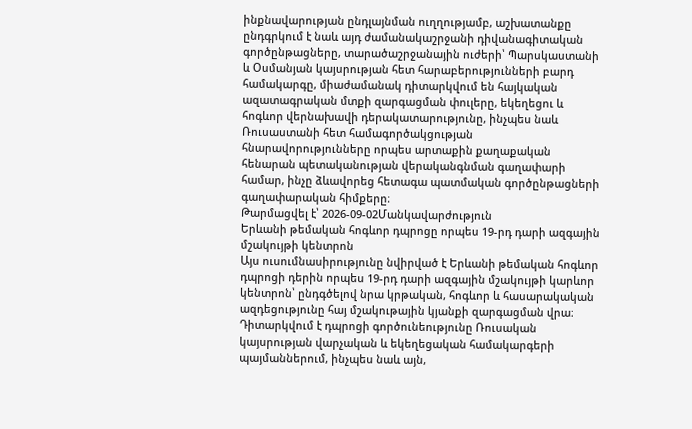ինքնավարության ընդլայնման ուղղությամբ, աշխատանքը ընդգրկում է նաև այդ ժամանակաշրջանի դիվանագիտական գործընթացները, տարածաշրջանային ուժերի՝ Պարսկաստանի և Օսմանյան կայսրության հետ հարաբերությունների բարդ համակարգը, միաժամանակ դիտարկվում են հայկական ազատագրական մտքի զարգացման փուլերը, եկեղեցու և հոգևոր վերնախավի դերակատարությունը, ինչպես նաև Ռուսաստանի հետ համագործակցության հնարավորությունները որպես արտաքին քաղաքական հենարան պետականության վերականգնման գաղափարի համար, ինչը ձևավորեց հետագա պատմական գործընթացների գաղափարական հիմքերը։
Թարմացվել է՝ 2026-09-02Մանկավարժություն
Երևանի թեմական հոգևոր դպրոցը որպես 19-րդ դարի ազգային մշակույթի կենտրոն
Այս ուսումնասիրությունը նվիրված է Երևանի թեմական հոգևոր դպրոցի դերին որպես 19-րդ դարի ազգային մշակույթի կարևոր կենտրոն՝ ընդգծելով նրա կրթական, հոգևոր և հասարակական ազդեցությունը հայ մշակութային կյանքի զարգացման վրա։ Դիտարկվում է դպրոցի գործունեությունը Ռուսական կայսրության վարչական և եկեղեցական համակարգերի պայմաններում, ինչպես նաև այն,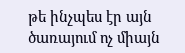թե ինչպես էր այն ծառայում ոչ միայն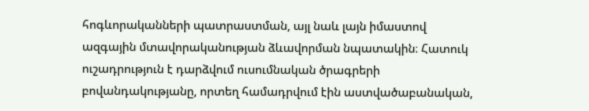հոգևորականների պատրաստման, այլ նաև լայն իմաստով ազգային մտավորականության ձևավորման նպատակին։ Հատուկ ուշադրություն է դարձվում ուսումնական ծրագրերի բովանդակությանը, որտեղ համադրվում էին աստվածաբանական,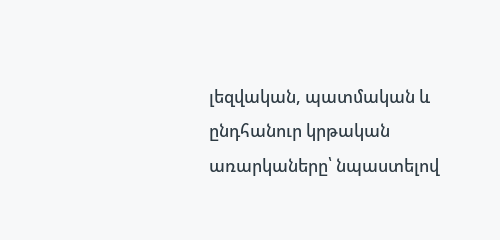լեզվական, պատմական և ընդհանուր կրթական առարկաները՝ նպաստելով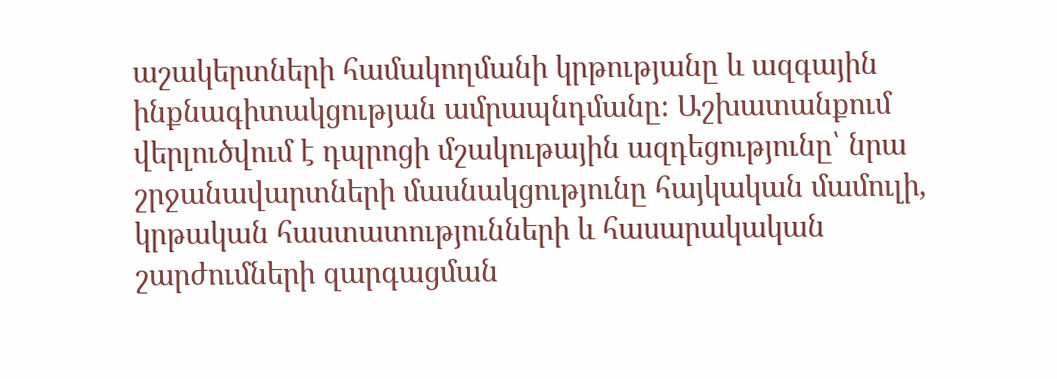աշակերտների համակողմանի կրթությանը և ազգային ինքնագիտակցության ամրապնդմանը։ Աշխատանքում վերլուծվում է դպրոցի մշակութային ազդեցությունը՝ նրա շրջանավարտների մասնակցությունը հայկական մամուլի, կրթական հաստատությունների և հասարակական շարժումների զարգացման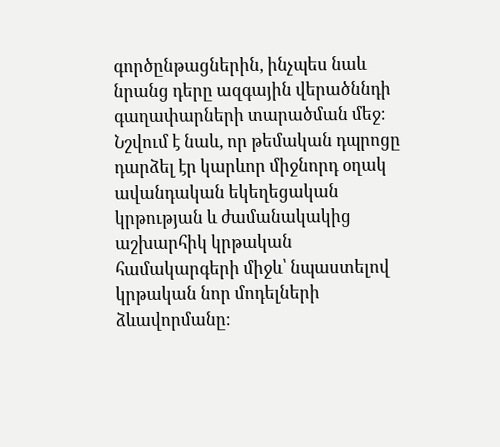գործընթացներին, ինչպես նաև նրանց դերը ազգային վերածննդի գաղափարների տարածման մեջ։ Նշվում է նաև, որ թեմական դպրոցը դարձել էր կարևոր միջնորդ օղակ ավանդական եկեղեցական կրթության և ժամանակակից աշխարհիկ կրթական համակարգերի միջև՝ նպաստելով կրթական նոր մոդելների ձևավորմանը։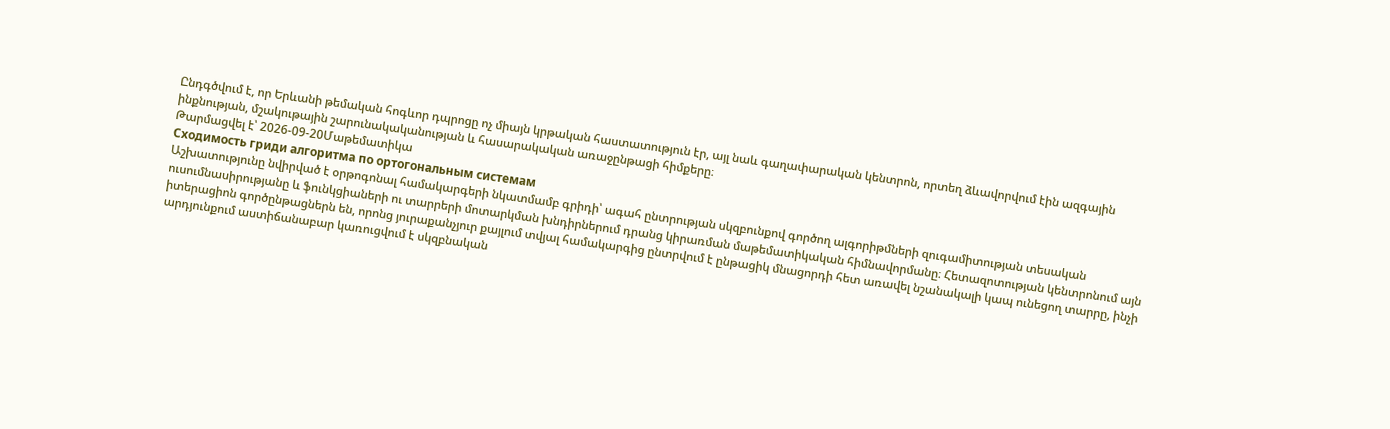Ընդգծվում է, որ Երևանի թեմական հոգևոր դպրոցը ոչ միայն կրթական հաստատություն էր, այլ նաև գաղափարական կենտրոն, որտեղ ձևավորվում էին ազգային ինքնության, մշակութային շարունակականության և հասարակական առաջընթացի հիմքերը։
Թարմացվել է՝ 2026-09-20Մաթեմատիկա
Сходимость гриди алгоритма по ортогональным системам
Աշխատությունը նվիրված է օրթոգոնալ համակարգերի նկատմամբ գրիդի՝ ագահ ընտրության սկզբունքով գործող ալգորիթմների զուգամիտության տեսական ուսումնասիրությանը և ֆունկցիաների ու տարրերի մոտարկման խնդիրներում դրանց կիրառման մաթեմատիկական հիմնավորմանը։ Հետազոտության կենտրոնում այն իտերացիոն գործընթացներն են, որոնց յուրաքանչյուր քայլում տվյալ համակարգից ընտրվում է ընթացիկ մնացորդի հետ առավել նշանակալի կապ ունեցող տարրը, ինչի արդյունքում աստիճանաբար կառուցվում է սկզբնական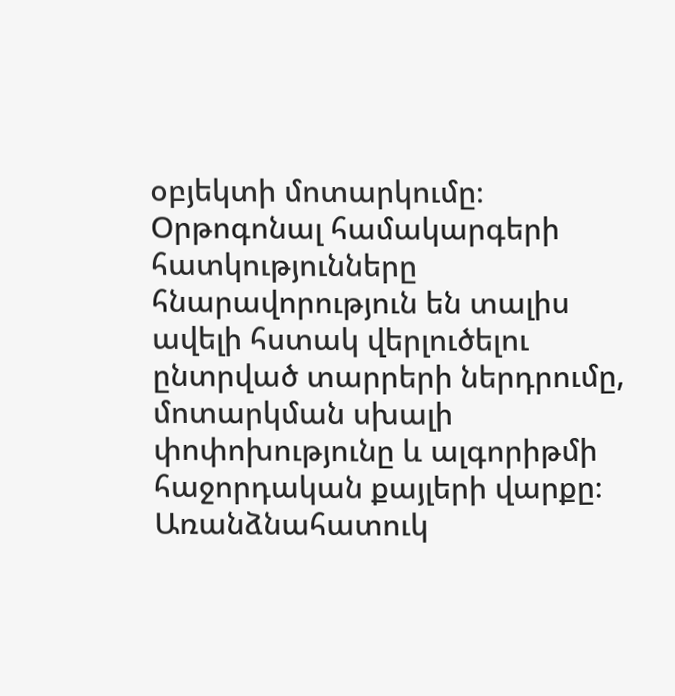օբյեկտի մոտարկումը։ Օրթոգոնալ համակարգերի հատկությունները հնարավորություն են տալիս ավելի հստակ վերլուծելու ընտրված տարրերի ներդրումը, մոտարկման սխալի փոփոխությունը և ալգորիթմի հաջորդական քայլերի վարքը։ Առանձնահատուկ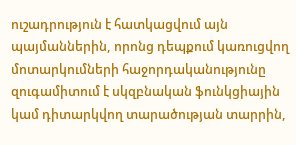ուշադրություն է հատկացվում այն պայմաններին, որոնց դեպքում կառուցվող մոտարկումների հաջորդականությունը զուգամիտում է սկզբնական ֆունկցիային կամ դիտարկվող տարածության տարրին,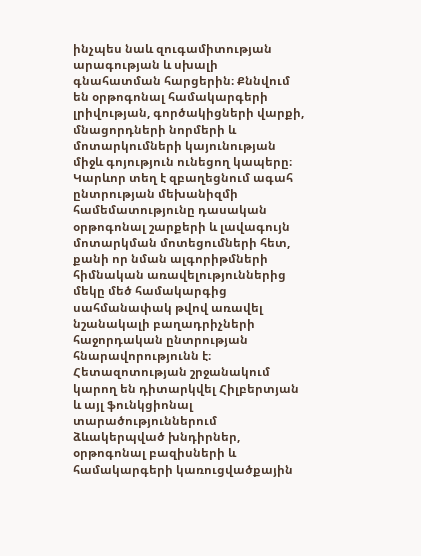ինչպես նաև զուգամիտության արագության և սխալի գնահատման հարցերին։ Քննվում են օրթոգոնալ համակարգերի լրիվության, գործակիցների վարքի, մնացորդների նորմերի և մոտարկումների կայունության միջև գոյություն ունեցող կապերը։ Կարևոր տեղ է զբաղեցնում ագահ ընտրության մեխանիզմի համեմատությունը դասական օրթոգոնալ շարքերի և լավագույն մոտարկման մոտեցումների հետ, քանի որ նման ալգորիթմների հիմնական առավելություններից մեկը մեծ համակարգից սահմանափակ թվով առավել նշանակալի բաղադրիչների հաջորդական ընտրության հնարավորությունն է։ Հետազոտության շրջանակում կարող են դիտարկվել Հիլբերտյան և այլ ֆունկցիոնալ տարածություններում ձևակերպված խնդիրներ, օրթոգոնալ բազիսների և համակարգերի կառուցվածքային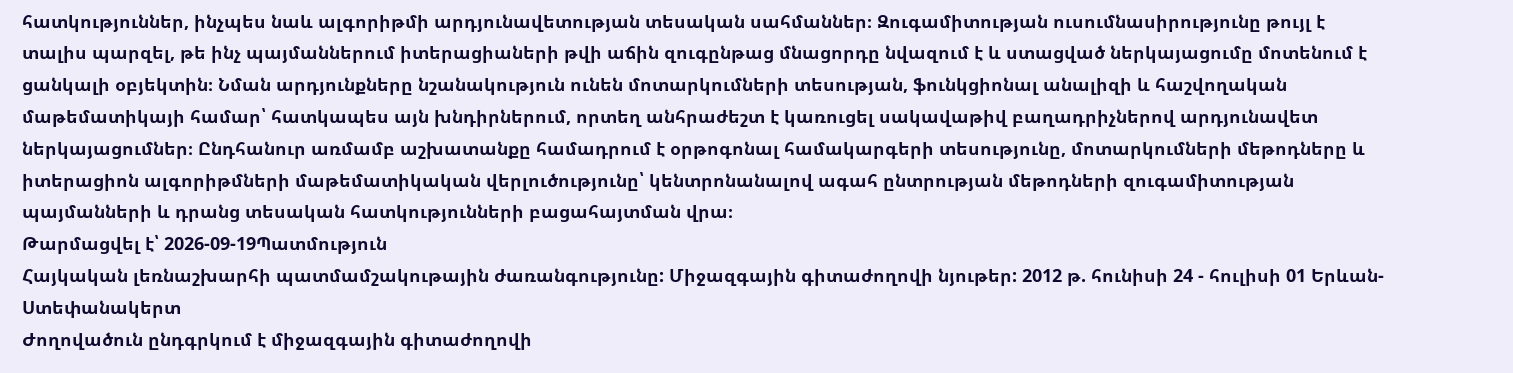հատկություններ, ինչպես նաև ալգորիթմի արդյունավետության տեսական սահմաններ։ Զուգամիտության ուսումնասիրությունը թույլ է տալիս պարզել, թե ինչ պայմաններում իտերացիաների թվի աճին զուգընթաց մնացորդը նվազում է և ստացված ներկայացումը մոտենում է ցանկալի օբյեկտին։ Նման արդյունքները նշանակություն ունեն մոտարկումների տեսության, ֆունկցիոնալ անալիզի և հաշվողական մաթեմատիկայի համար՝ հատկապես այն խնդիրներում, որտեղ անհրաժեշտ է կառուցել սակավաթիվ բաղադրիչներով արդյունավետ ներկայացումներ։ Ընդհանուր առմամբ աշխատանքը համադրում է օրթոգոնալ համակարգերի տեսությունը, մոտարկումների մեթոդները և իտերացիոն ալգորիթմների մաթեմատիկական վերլուծությունը՝ կենտրոնանալով ագահ ընտրության մեթոդների զուգամիտության պայմանների և դրանց տեսական հատկությունների բացահայտման վրա։
Թարմացվել է՝ 2026-09-19Պատմություն
Հայկական լեռնաշխարհի պատմամշակութային ժառանգությունը: Միջազգային գիտաժողովի նյութեր: 2012 թ. հունիսի 24 - հուլիսի 01 Երևան-Ստեփանակերտ
Ժողովածուն ընդգրկում է միջազգային գիտաժողովի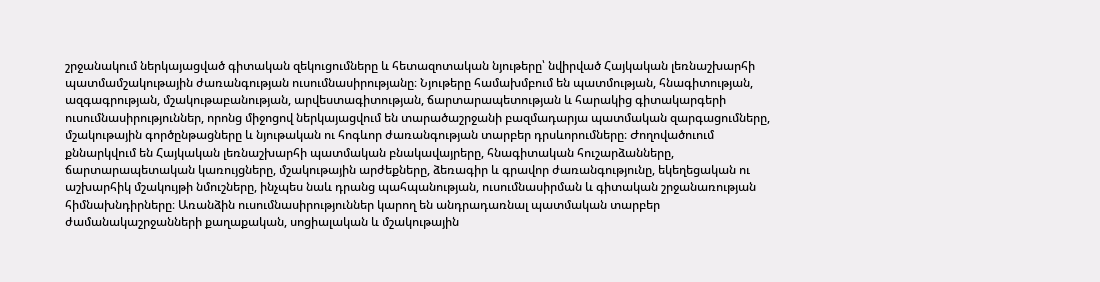շրջանակում ներկայացված գիտական զեկուցումները և հետազոտական նյութերը՝ նվիրված Հայկական լեռնաշխարհի պատմամշակութային ժառանգության ուսումնասիրությանը։ Նյութերը համախմբում են պատմության, հնագիտության, ազգագրության, մշակութաբանության, արվեստագիտության, ճարտարապետության և հարակից գիտակարգերի ուսումնասիրություններ, որոնց միջոցով ներկայացվում են տարածաշրջանի բազմադարյա պատմական զարգացումները, մշակութային գործընթացները և նյութական ու հոգևոր ժառանգության տարբեր դրսևորումները։ Ժողովածուում քննարկվում են Հայկական լեռնաշխարհի պատմական բնակավայրերը, հնագիտական հուշարձանները, ճարտարապետական կառույցները, մշակութային արժեքները, ձեռագիր և գրավոր ժառանգությունը, եկեղեցական ու աշխարհիկ մշակույթի նմուշները, ինչպես նաև դրանց պահպանության, ուսումնասիրման և գիտական շրջանառության հիմնախնդիրները։ Առանձին ուսումնասիրություններ կարող են անդրադառնալ պատմական տարբեր ժամանակաշրջանների քաղաքական, սոցիալական և մշակութային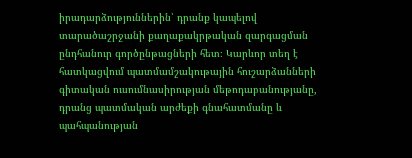իրադարձություններին՝ դրանք կապելով տարածաշրջանի քաղաքակրթական զարգացման ընդհանուր գործընթացների հետ։ Կարևոր տեղ է հատկացվում պատմամշակութային հուշարձանների գիտական ուսումնասիրության մեթոդաբանությանը, դրանց պատմական արժեքի գնահատմանը և պահպանության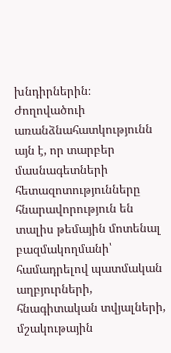խնդիրներին։ Ժողովածուի առանձնահատկությունն այն է, որ տարբեր մասնագետների հետազոտությունները հնարավորություն են տալիս թեմային մոտենալ բազմակողմանի՝ համադրելով պատմական աղբյուրների, հնագիտական տվյալների, մշակութային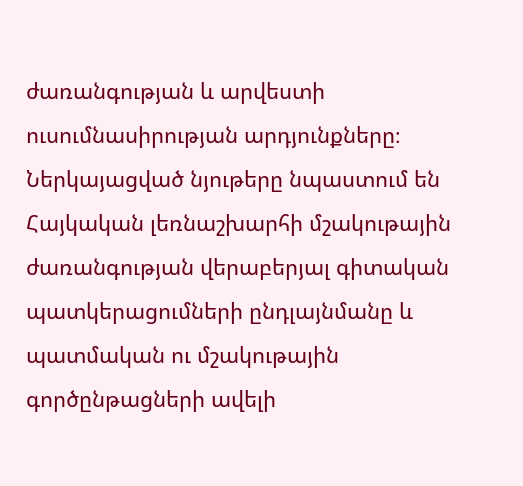ժառանգության և արվեստի ուսումնասիրության արդյունքները։ Ներկայացված նյութերը նպաստում են Հայկական լեռնաշխարհի մշակութային ժառանգության վերաբերյալ գիտական պատկերացումների ընդլայնմանը և պատմական ու մշակութային գործընթացների ավելի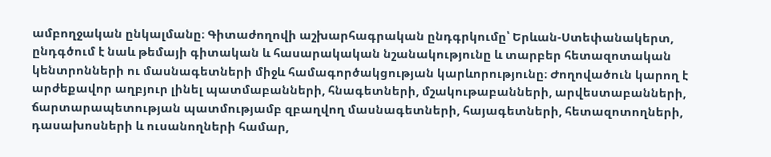ամբողջական ընկալմանը։ Գիտաժողովի աշխարհագրական ընդգրկումը՝ Երևան-Ստեփանակերտ, ընդգծում է նաև թեմայի գիտական և հասարակական նշանակությունը և տարբեր հետազոտական կենտրոնների ու մասնագետների միջև համագործակցության կարևորությունը։ Ժողովածուն կարող է արժեքավոր աղբյուր լինել պատմաբանների, հնագետների, մշակութաբանների, արվեստաբանների, ճարտարապետության պատմությամբ զբաղվող մասնագետների, հայագետների, հետազոտողների, դասախոսների և ուսանողների համար,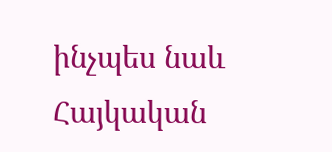ինչպես նաև Հայկական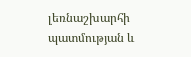լեռնաշխարհի պատմության և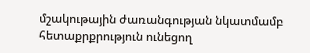մշակութային ժառանգության նկատմամբ հետաքրքրություն ունեցող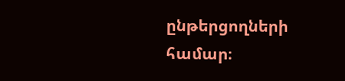ընթերցողների համար։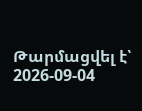Թարմացվել է՝ 2026-09-04